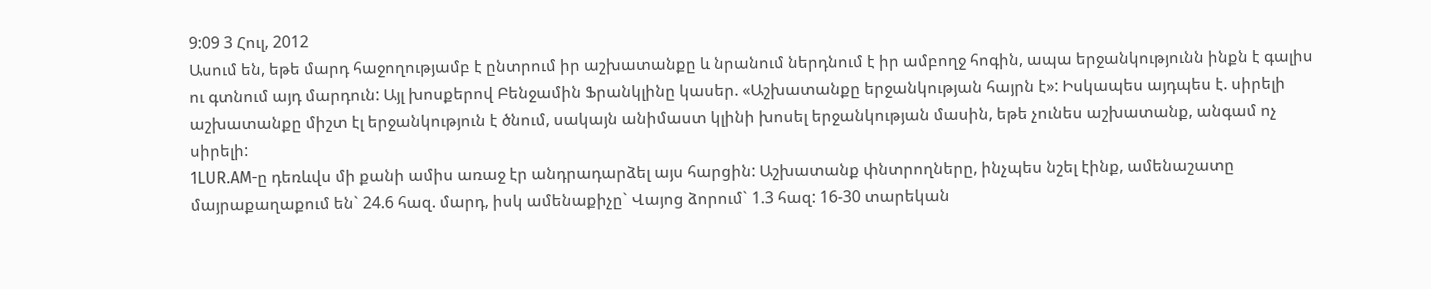9:09 3 Հուլ, 2012
Ասում են, եթե մարդ հաջողությամբ է ընտրում իր աշխատանքը և նրանում ներդնում է իր ամբողջ հոգին, ապա երջանկությունն ինքն է գալիս ու գտնում այդ մարդուն: Այլ խոսքերով Բենջամին Ֆրանկլինը կասեր. «Աշխատանքը երջանկության հայրն է»: Իսկապես այդպես է. սիրելի աշխատանքը միշտ էլ երջանկություն է ծնում, սակայն անիմաստ կլինի խոսել երջանկության մասին, եթե չունես աշխատանք, անգամ ոչ սիրելի:
1LUR.AM-ը դեռևվս մի քանի ամիս առաջ էր անդրադարձել այս հարցին: Աշխատանք փնտրողները, ինչպես նշել էինք, ամենաշատը մայրաքաղաքում են` 24.6 հազ. մարդ, իսկ ամենաքիչը` Վայոց ձորում` 1.3 հազ: 16-30 տարեկան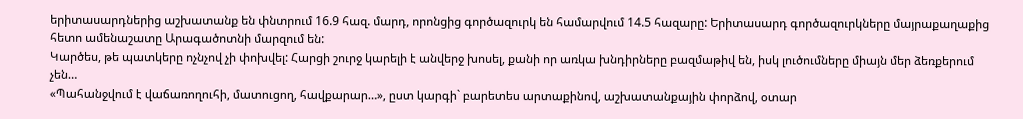երիտասարդներից աշխատանք են փնտրում 16.9 հազ. մարդ, որոնցից գործազուրկ են համարվում 14.5 հազարը: Երիտասարդ գործազուրկները մայրաքաղաքից հետո ամենաշատը Արագածոտնի մարզում են:
Կարծես, թե պատկերը ոչնչով չի փոխվել: Հարցի շուրջ կարելի է անվերջ խոսել, քանի որ առկա խնդիրները բազմաթիվ են, իսկ լուծումները միայն մեր ձեռքերում չեն…
«Պահանջվում է վաճառողուհի, մատուցող, հավքարար…», ըստ կարգի` բարետես արտաքինով, աշխատանքային փորձով, օտար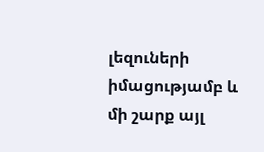լեզուների իմացությամբ և մի շարք այլ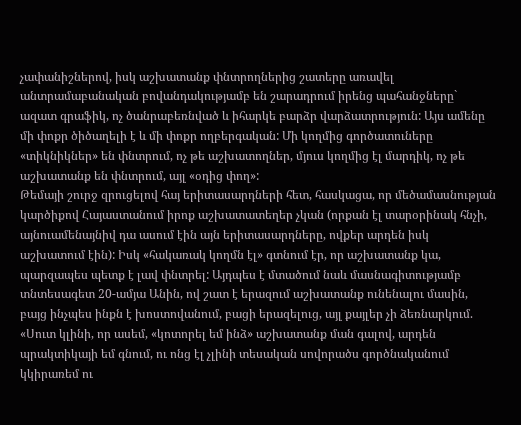չափանիշներով, իսկ աշխատանք փնտրողներից շատերը առավել անտրամաբանական բովանդակությամբ են շարադրում իրենց պահանջները` ազատ գրաֆիկ, ոչ ծանրաբեռնված և իհարկե բարձր վարձատրություն: Այս ամենը մի փոքր ծիծաղելի է և մի փոքր ողբերգական: Մի կողմից գործատուները «տիկնիկներ» են փնտրում, ոչ թե աշխատողներ, մյուս կողմից էլ մարդիկ, ոչ թե աշխատանք են փնտրում, այլ «օդից փող»:
Թեմայի շուրջ զրուցելով հայ երիտասարդների հետ, հասկացա, որ մեծամասնության կարծիքով Հայաստանում իրոք աշխատատեղեր չկան (որքան էլ տարօրինակ հնչի, այնուամենայնիվ դա ասում էին այն երիտասարդները, ովքեր արդեն իսկ աշխատում էին): Իսկ «հակառակ կողմն էլ» գտնում էր, որ աշխատանք կա, պարզապես պետք է լավ փնտրել: Այդպես է մտածում նաև մասնագիտությամբ տնտեսագետ 20-ամյա Անին, ով շատ է երազում աշխատանք ունենալու մասին, բայց ինչպես ինքն է խոստովանում, բացի երազելուց, այլ քայլեր չի ձեռնարկում. «Սուտ կլինի, որ ասեմ, «կոտորել եմ ինձ» աշխատանք ման գալով, արդեն պրակտիկայի եմ գնում, ու ոնց էլ չլինի տեսական սովորածս գործնականում կկիրառեմ ու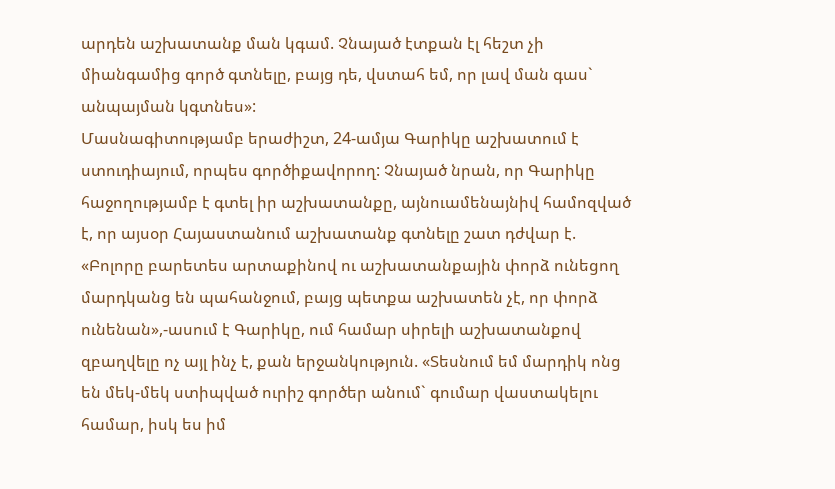արդեն աշխատանք ման կգամ. Չնայած էտքան էլ հեշտ չի միանգամից գործ գտնելը, բայց դե, վստահ եմ, որ լավ ման գաս` անպայման կգտնես»:
Մասնագիտությամբ երաժիշտ, 24-ամյա Գարիկը աշխատում է ստուդիայում, որպես գործիքավորող: Չնայած նրան, որ Գարիկը հաջողությամբ է գտել իր աշխատանքը, այնուամենայնիվ համոզված է, որ այսօր Հայաստանում աշխատանք գտնելը շատ դժվար է. «Բոլորը բարետես արտաքինով ու աշխատանքային փորձ ունեցող մարդկանց են պահանջում, բայց պետքա աշխատեն չէ, որ փորձ ունենան»,-ասում է Գարիկը, ում համար սիրելի աշխատանքով զբաղվելը ոչ այլ ինչ է, քան երջանկություն. «Տեսնում եմ մարդիկ ոնց են մեկ-մեկ ստիպված ուրիշ գործեր անում` գումար վաստակելու համար, իսկ ես իմ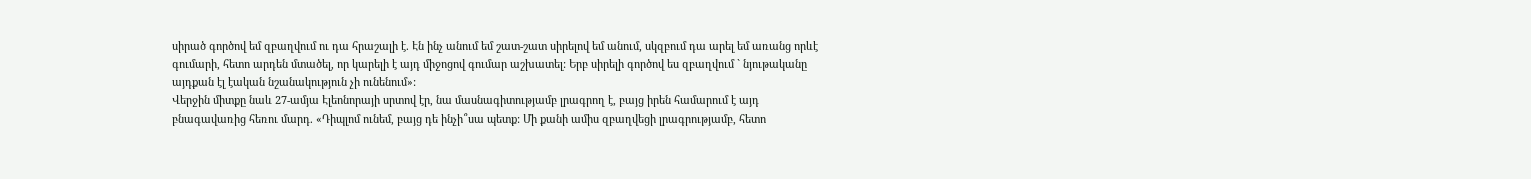սիրած գործով եմ զբաղվում ու դա հրաշալի է. Էն ինչ անում եմ շատ-շատ սիրելով եմ անում, սկզբում դա արել եմ առանց որևէ գումարի, հետո արդեն մտածել, որ կարելի է այդ միջոցով գումար աշխատել: Երբ սիրելի գործով ես զբաղվում ` նյութականը այդքան էլ էական նշանակություն չի ունենում»:
Վերջին միտքը նաև 27-ամյա Էլեոնորայի սրտով էր, նա մասնագիտությամբ լրագրող է, բայց իրեն համարում է այդ բնագավառից հեռու մարդ. «Դիպլոմ ունեմ, բայց դե ինչի՞սա պետք: Մի քանի ամիս զբաղվեցի լրագրությամբ, հետո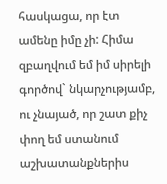հասկացա, որ էտ ամենը իմը չի: Հիմա զբաղվում եմ իմ սիրելի գործով` նկարչությամբ, ու չնայած, որ շատ քիչ փող եմ ստանում աշխատանքներիս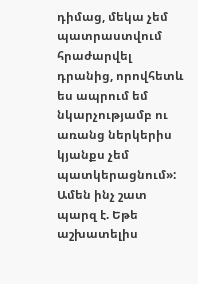դիմաց, մեկա չեմ պատրաստվում հրաժարվել դրանից, որովհետև ես ապրում եմ նկարչությամբ ու առանց ներկերիս կյանքս չեմ պատկերացնում»:
Ամեն ինչ շատ պարզ է. Եթե աշխատելիս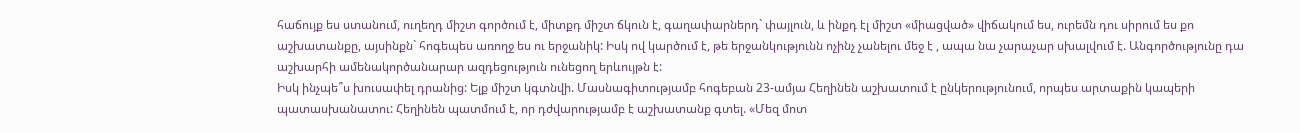հաճույք ես ստանում, ուղեղդ միշտ գործում է, միտքդ միշտ ճկուն է, գաղափարներդ` փայլուն, և ինքդ էլ միշտ «միացված» վիճակում ես, ուրեմն դու սիրում ես քո աշխատանքը, այսինքն` հոգեպես առողջ ես ու երջանիկ: Իսկ ով կարծում է, թե երջանկությունն ոչինչ չանելու մեջ է , ապա նա չարաչար սխալվում է. Անգործությունը դա աշխարհի ամենակործանարար ազդեցություն ունեցող երևույթն է:
Իսկ ինչպե՞ս խուսափել դրանից: Ելք միշտ կգտնվի. Մասնագիտությամբ հոգեբան 23-ամյա Հեղինեն աշխատում է ընկերությունում, որպես արտաքին կապերի պատասխանատու: Հեղինեն պատմում է, որ դժվարությամբ է աշխատանք գտել. «Մեզ մոտ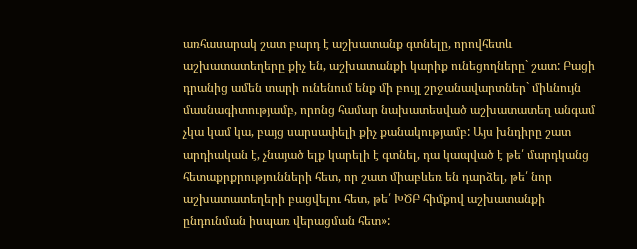առհասարակ շատ բարդ է աշխատանք գտնելը, որովհետև աշխատատեղերը քիչ են, աշխատանքի կարիք ունեցողները` շատ: Բացի դրանից ամեն տարի ունենում ենք մի բույլ շրջանավարտներ` միևնույն մասնագիտությամբ, որոնց համար նախատեսված աշխատատեղ անգամ չկա կամ կա, բայց սարսափելի քիչ քանակությամբ: Այս խնդիրը շատ արդիական է, չնայած ելք կարելի է գտնել, դա կապված է թե՛ մարդկանց հետաքրքրությունների հետ, որ շատ միաբևեռ են դարձել, թե՛ նոր աշխատատեղերի բացվելու հետ, թե՛ ԽԾԲ հիմքով աշխատանքի ընդունման իսպառ վերացման հետ»: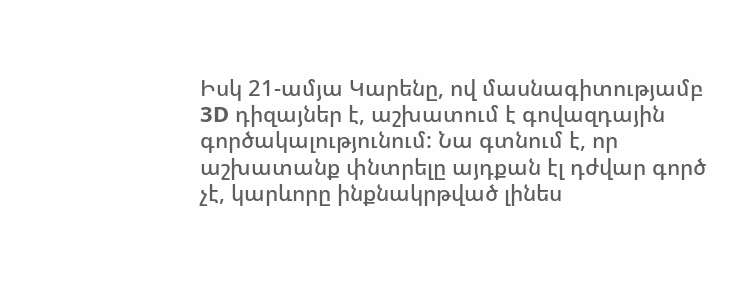Իսկ 21-ամյա Կարենը, ով մասնագիտությամբ 3D դիզայներ է, աշխատում է գովազդային գործակալությունում: Նա գտնում է, որ աշխատանք փնտրելը այդքան էլ դժվար գործ չէ, կարևորը ինքնակրթված լինես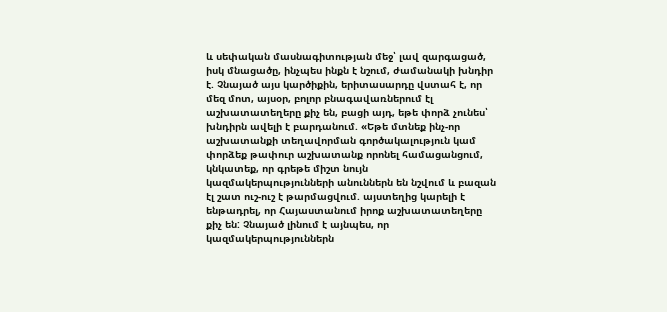և սեփական մասնագիտության մեջ՝ լավ զարգացած, իսկ մնացածը, ինչպես ինքն է նշում, ժամանակի խնդիր է. Չնայած այս կարծիքին, երիտասարդը վստահ է, որ մեզ մոտ, այսօր, բոլոր բնագավառներում էլ աշխատատեղերը քիչ են, բացի այդ, եթե փորձ չունես՝ խնդիրն ավելի է բարդանում. «Եթե մտնեք ինչ-որ աշխատանքի տեղավորման գործակալություն կամ փորձեք թափուր աշխատանք որոնել համացանցում, կնկատեք, որ գրեթե միշտ նույն կազմակերպությունների անուններն են նշվում և բազան էլ շատ ուշ-ուշ է թարմացվում. այստեղից կարելի է ենթադրել, որ Հայաստանում իրոք աշխատատեղերը քիչ են: Չնայած լինում է այնպես, որ կազմակերպություններն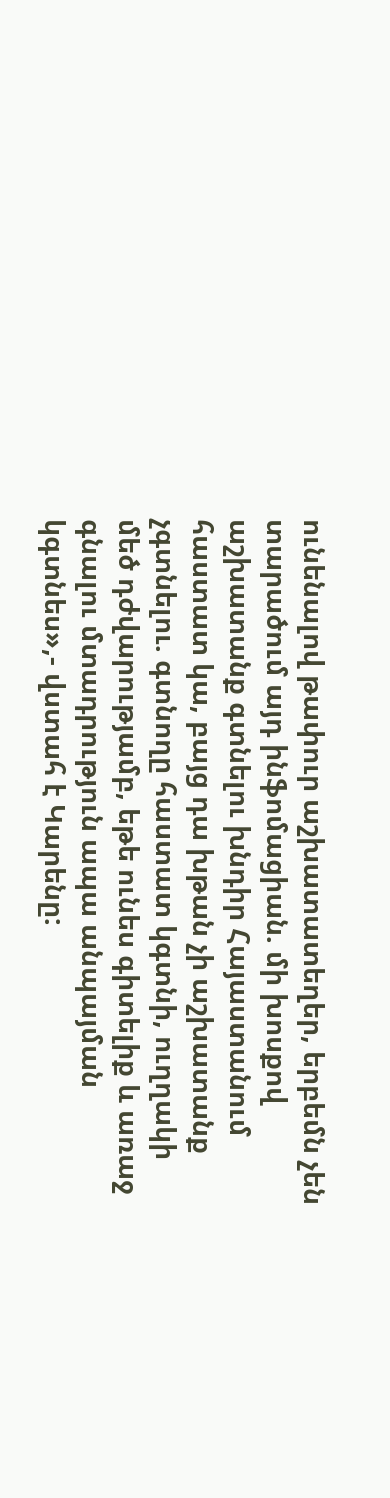ունենալով թափուր աշխատատեղեր, երբեմն չեն տարածում այդ ինֆոմացիան. մի խոսքով աշխատանք գտնելու խնդիր Հայաստանում հաստատ կա, բայց դա խթան չի աշխատանք չգտնելու. գտնողը հաստատ կգտնի, ուղղակի մեծ դժվարությամբ, եթե ունես գիտելիք և առաջ գնալու մտադրություն ապա անպայման կգտնես»,- վստահ է Կարենը: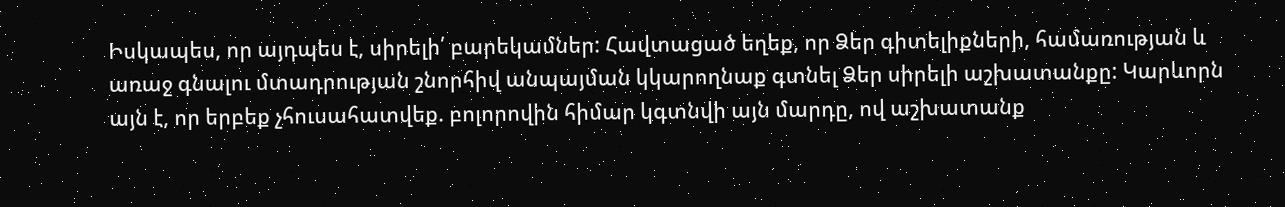Իսկապես, որ այդպես է, սիրելի՛ բարեկամներ: Հավտացած եղեք, որ Ձեր գիտելիքների, համառության և առաջ գնալու մտադրության շնորհիվ անպայման կկարողնաք գտնել Ձեր սիրելի աշխատանքը: Կարևորն այն է, որ երբեք չհուսահատվեք. բոլորովին հիմար կգտնվի այն մարդը, ով աշխատանք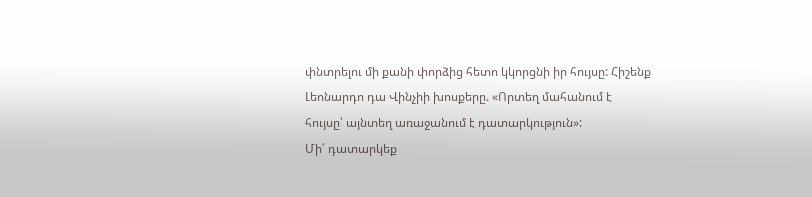փնտրելու մի քանի փորձից հետո կկորցնի իր հույսը: Հիշենք Լեոնարդո դա Վինչիի խոսքերը. «Որտեղ մահանում է հույսը՝ այնտեղ առաջանում է դատարկություն»:
Մի՛ դատարկեք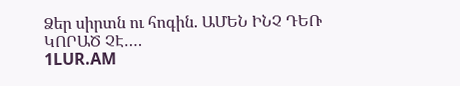Ձեր սիրտն ու հոգին. ԱՄԵՆ ԻՆՉ ԴԵՌ ԿՈՐԱԾ ՉԷ….
1LUR.AM